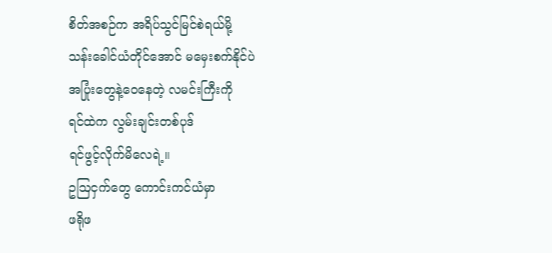စိတ်အစဉ်က အရိပ်သွင်မြင်စဲရယ်မို့
သန်းခေါင်ယံတိုင်အောင် မမှေးစက်နိုင်ပဲ
အပြုံးတွေနဲ့ဝေနေတဲ့ လမင်းကြီးကို
ရင်ထဲက လွမ်းချင်းတစ်ပုဒ်
ရင်ဖွင့်လိုက်မိလေရဲ့။
ဥဩငှက်တွေ ကောင်းကင်ယံမှာ
ဖရိုဖ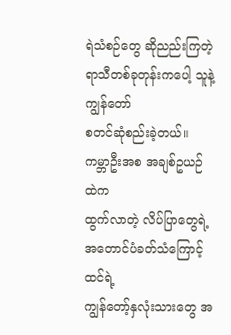ရဲသံစဉ်တွေ ဆိုညည်းကြတဲ့ရာသီတစ်ခုတုန်းကပေါ့ သူနဲ့ကျွန်တော်
စတင်ဆုံစည်းခဲ့တယ်။
ကမ္ဘာဦးအစ အချစ်ဥယဉ်ထဲက
ထွက်လာတဲ့ လိပ်ပြာတွေရဲ့အတောင်ပံခတ်သံကြောင့်ထင်ရဲ့
ကျွန်တော့်နှလုံးသားတွေ အ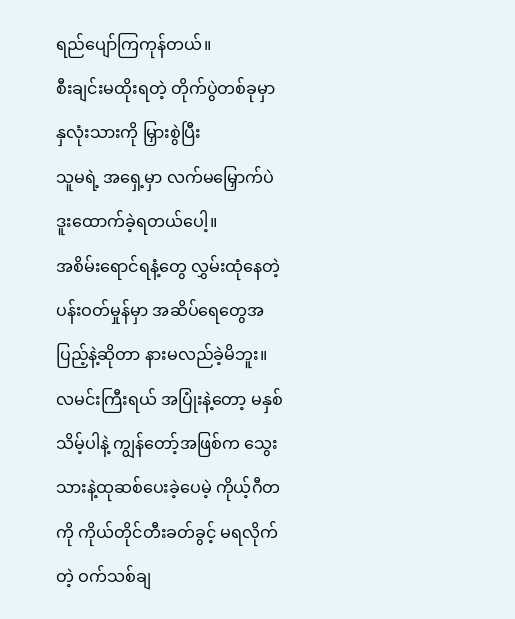ရည်ပျော်ကြကုန်တယ်။
စီးချင်းမထိုးရတဲ့ တိုက်ပွဲတစ်ခုမှာ
နှလုံးသားကို မြှားစွဲပြီး
သူမရဲ့ အရှေ့မှာ လက်မမြှောက်ပဲ
ဒူးထောက်ခဲ့ရတယ်ပေါ့။
အစိမ်းရောင်ရနံ့တွေ လွှမ်းထုံနေတဲ့
ပန်းဝတ်မှုန်မှာ အဆိပ်ရေတွေအပြည့်နဲ့ဆိုတာ နားမလည်ခဲ့မိဘူး။
လမင်းကြီးရယ် အပြုံးနဲ့တော့ မနှစ်သိမ့်ပါနဲ့ ကျွန်တော့်အဖြစ်က သွေးသားနဲ့ထုဆစ်ပေးခဲ့ပေမဲ့ ကိုယ့်ဂီတကို ကိုယ်တိုင်တီးခတ်ခွင့် မရလိုက်တဲ့ ဝက်သစ်ချ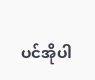ပင်အိုပါ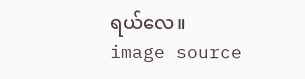ရယ်လေ။
image source